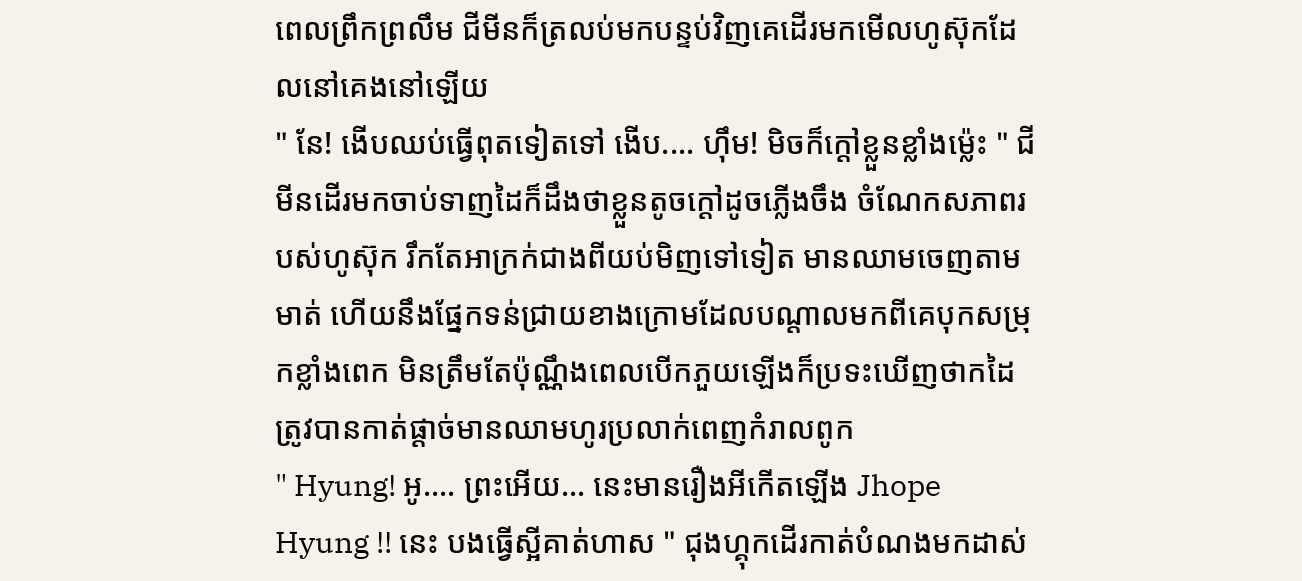ពេលព្រឹកព្រលឹម ជីមីនក៏ត្រលប់មកបន្ទប់វិញគេដើរមកមើលហូស៊ុកដែលនៅគេងនៅឡើយ
" នែ! ងើបឈប់ធ្វើពុតទៀតទៅ ងើប.... ហុឹម! មិចក៏ក្ដៅខ្លួនខ្លាំងម្ល៉េះ " ជីមីនដើរមកចាប់ទាញដៃក៏ដឹងថាខ្លួនតូចក្ដៅដូចភ្លើងចឹង ចំណែកសភាពរបស់ហូស៊ុក រឹកតែអាក្រក់ជាងពីយប់មិញទៅទៀត មានឈាមចេញតាមមាត់ ហើយនឹងផ្នែកទន់ជ្រាយខាងក្រោមដែលបណ្ដាលមកពីគេបុកសម្រុកខ្លាំងពេក មិនត្រឹមតែប៉ុណ្ណឹងពេលបើកភួយឡើងក៏ប្រទះឃើញថាកដៃត្រូវបានកាត់ផ្ដាច់មានឈាមហូរប្រលាក់ពេញកំរាលពូក
" Hyung! អូ.... ព្រះអើយ... នេះមានរឿងអីកើតឡើង Jhope Hyung !! នេះ បងធ្វើស្អីគាត់ហាស " ជុងហ្គុកដើរកាត់បំណងមកដាស់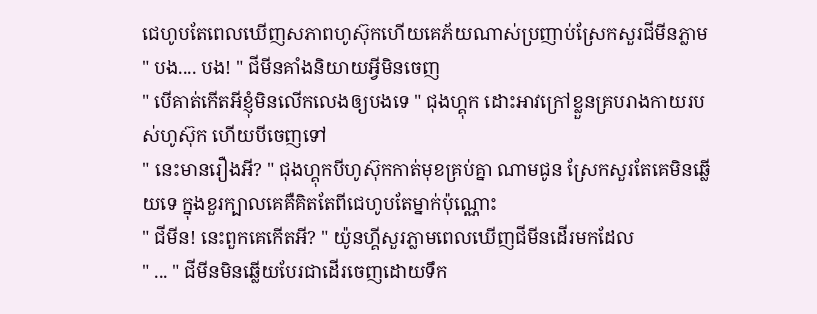ជេហូបតែពេលឃើញសភាពហូស៊ុកហើយគេភ័យណាស់ប្រញាប់ស្រែកសួរជីមីនភ្លាម
" បង.... បង! " ជីមីនគាំងនិយាយអ្វីមិនចេញ
" បើគាត់កើតអីខ្ញុំមិនលើកលេងឲ្យបងទេ " ជុងហ្គុក ដោះអាវក្រៅខ្លួនគ្របរាងកាយរបស់ហូស៊ុក ហើយបីចេញទៅ
" នេះមានរឿងអី? " ជុងហ្គុកបីហូស៊ុកកាត់មុខគ្រប់គ្នា ណាមជូន ស្រែកសួរតែគេមិនឆ្លើយទេ ក្នុងខួរក្បាលគេគឺគិតតែពីជេហូបតែម្នាក់ប៉ុណ្ណោះ
" ជីមីន! នេះពួកគេកើតអី? " យ៉ូនហ្គីសួរភ្លាមពេលឃើញជីមីនដើរមកដែល
" ... " ជីមីនមិនឆ្លើយបែរជាដើរចេញដោយទឹក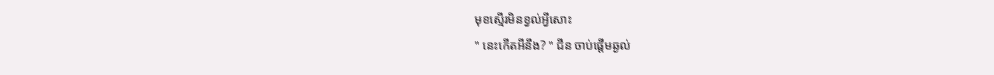មុខស្មើរមិនខ្វល់អ្វីសោះ
" នេះកើតអីនឹង? " ជីន ចាប់ផ្ដើមឆ្ងល់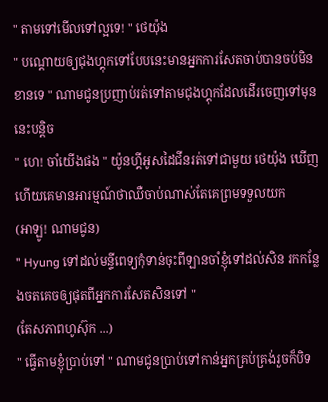" តាមទៅមើលទៅល្អទេ! " ថេយ៉ុង
" បណ្ដោយឲ្យជុងហ្គុកទៅបែបនេះមានអ្នកការសែតចាប់បានចប់មិនខានទេ " ណាមជូនប្រញាប់រត់ទៅតាមជុងហ្គុកដែលដើរចេញទៅមុននេះបន្ដិច
" ហេ! ចាំយើងផង " យ៉ូនហ្គីអូសដៃជីនរត់ទៅជាមួយ ថេយ៉ុង ឃើញហើយគេមានអារម្មណ៍ថាឈឺចាប់ណាស់តែគេព្រមទទួលយក
(អាឡូ! ណាមជូន)
" Hyung ទៅដល់មន្ទីពេទ្យកុំទាន់ចុះពីឡានចាំខ្ញុំទៅដល់សិន រកកន្លែងចតគេចឲ្យផុតពីអ្នកការសែតសិនទៅ "
(តែសភាពហូស៊ុក ...)
" ធ្វើតាមខ្ញុំប្រាប់ទៅ " ណាមជូនប្រាប់ទៅកាន់អ្នកគ្រប់គ្រង់រួចក៏បិទ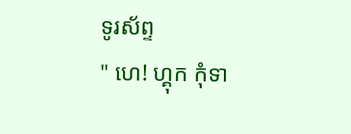ទូរស័ព្ទ
" ហេ! ហ្គុក កុំទា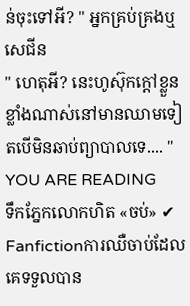ន់ចុះទៅអី? " អ្នកគ្រប់គ្រងឬ សេជីន
" ហេតុអី? នេះហូស៊ុកក្ដៅខ្លួនខ្លាំងណាស់នៅមានឈាមទៀតបើមិនឆាប់ព្យាបាលទេ.... "
YOU ARE READING
ទឹកភ្នែកលោកហិត «ចប់» ✔
Fanfictionការឈឺចាប់ដែលគេទទួលបាន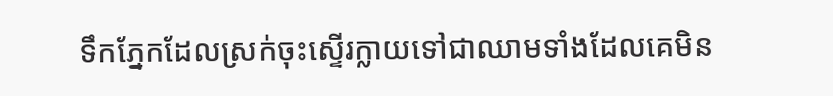ទឹកភ្នែកដែលស្រក់ចុះស្ទើរក្លាយទៅជាឈាមទាំងដែលគេមិន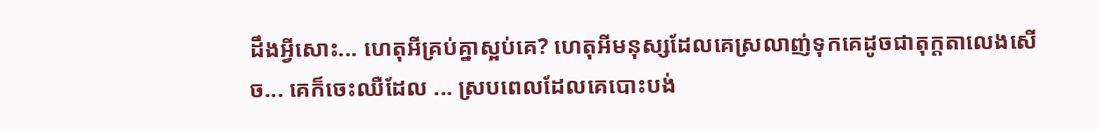ដឹងអ្វីសោះ... ហេតុអីគ្រប់គ្នាស្អប់គេ? ហេតុអីមនុស្សដែលគេស្រលាញ់ទុកគេដូចជាតុក្ដតាលេងសើច... គេក៏ចេះឈឺដែល ... ស្របពេលដែលគេបោះបង់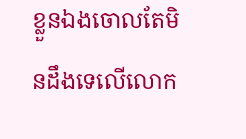ខ្លួនឯងចោលតែមិនដឹងទេលើលោក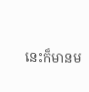នេះក៏មានម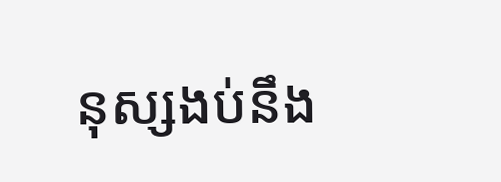នុស្សងប់នឹង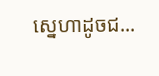ស្នេហាដូចជ...